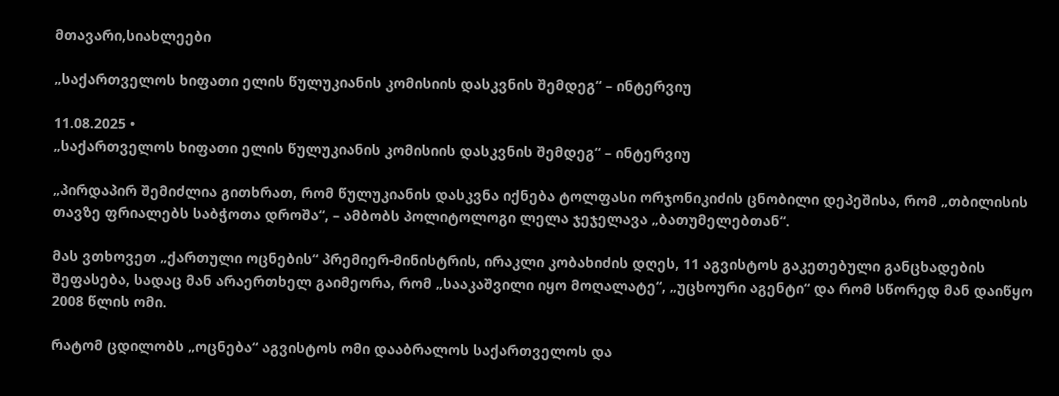მთავარი,სიახლეები

„საქართველოს ხიფათი ელის წულუკიანის კომისიის დასკვნის შემდეგ“ – ინტერვიუ

11.08.2025 •
„საქართველოს ხიფათი ელის წულუკიანის კომისიის დასკვნის შემდეგ“ – ინტერვიუ

„პირდაპირ შემიძლია გითხრათ, რომ წულუკიანის დასკვნა იქნება ტოლფასი ორჯონიკიძის ცნობილი დეპეშისა, რომ „თბილისის თავზე ფრიალებს საბჭოთა დროშა“, – ამბობს პოლიტოლოგი ლელა ჯეჯელავა „ბათუმელებთან“.

მას ვთხოვეთ „ქართული ოცნების“ პრემიერ-მინისტრის, ირაკლი კობახიძის დღეს, 11 აგვისტოს გაკეთებული განცხადების შეფასება, სადაც მან არაერთხელ გაიმეორა, რომ „სააკაშვილი იყო მოღალატე“, „უცხოური აგენტი“ და რომ სწორედ მან დაიწყო 2008 წლის ომი.

რატომ ცდილობს „ოცნება“ აგვისტოს ომი დააბრალოს საქართველოს და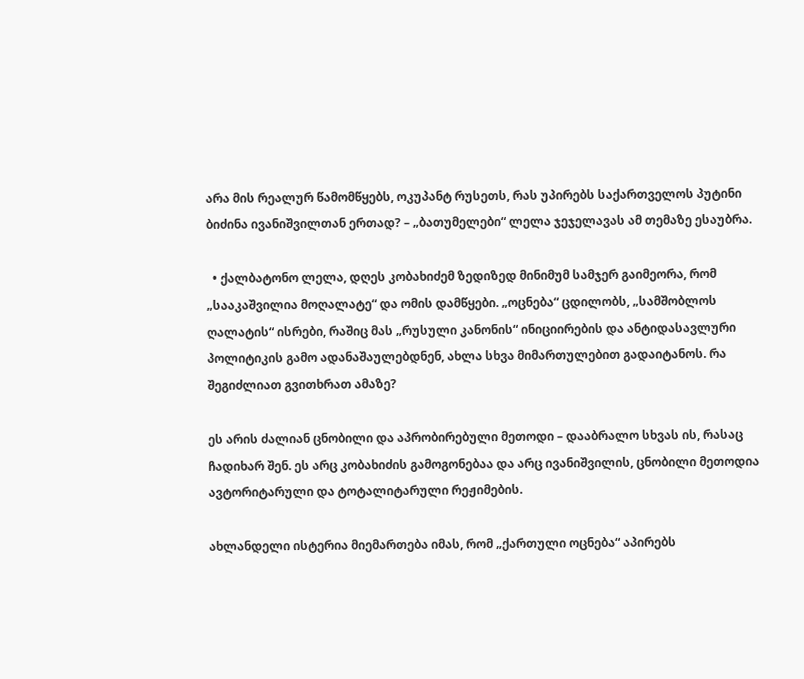არა მის რეალურ წამომწყებს, ოკუპანტ რუსეთს, რას უპირებს საქართველოს პუტინი ბიძინა ივანიშვილთან ერთად? – „ბათუმელები“ ლელა ჯეჯელავას ამ თემაზე ესაუბრა.

  • ქალბატონო ლელა, დღეს კობახიძემ ზედიზედ მინიმუმ სამჯერ გაიმეორა, რომ „სააკაშვილია მოღალატე“ და ომის დამწყები. „ოცნება“ ცდილობს, „სამშობლოს ღალატის“ ისრები, რაშიც მას „რუსული კანონის“ ინიციირების და ანტიდასავლური პოლიტიკის გამო ადანაშაულებდნენ, ახლა სხვა მიმართულებით გადაიტანოს. რა შეგიძლიათ გვითხრათ ამაზე?

ეს არის ძალიან ცნობილი და აპრობირებული მეთოდი – დააბრალო სხვას ის, რასაც ჩადიხარ შენ. ეს არც კობახიძის გამოგონებაა და არც ივანიშვილის, ცნობილი მეთოდია ავტორიტარული და ტოტალიტარული რეჟიმების.

ახლანდელი ისტერია მიემართება იმას, რომ „ქართული ოცნება“ აპირებს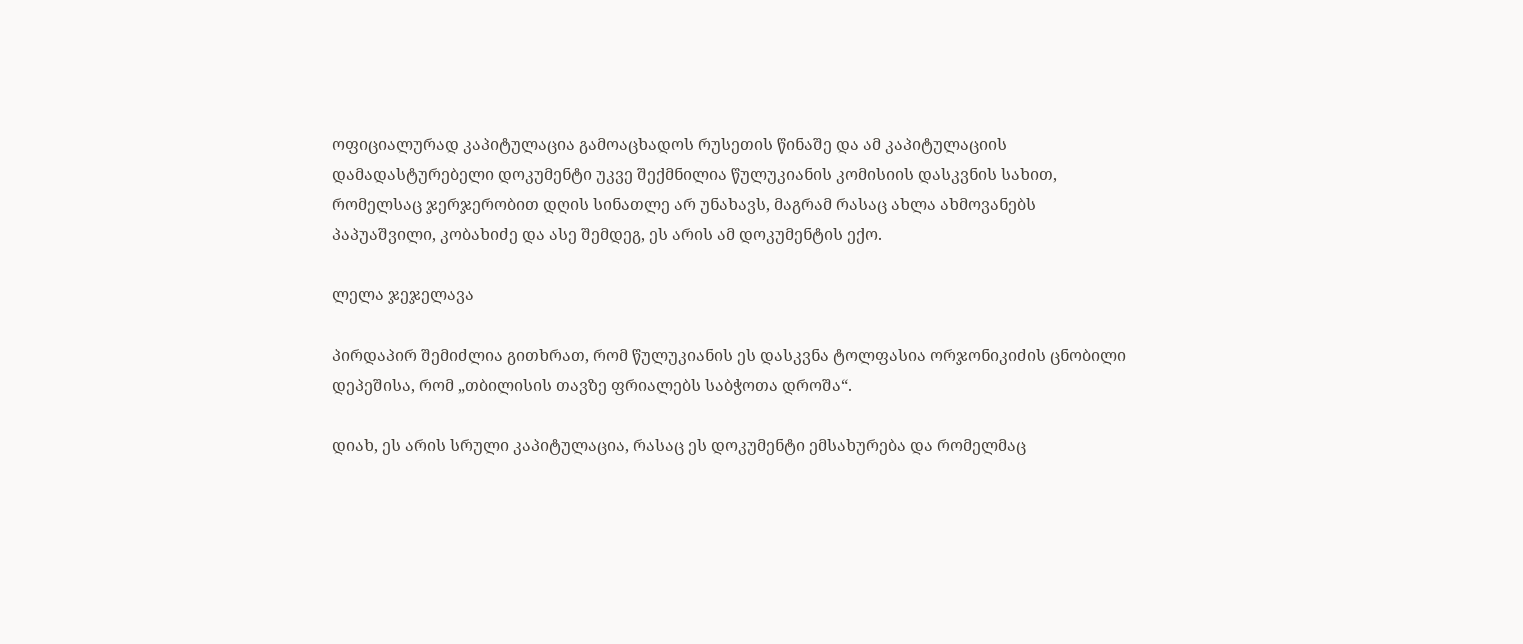ოფიციალურად კაპიტულაცია გამოაცხადოს რუსეთის წინაშე და ამ კაპიტულაციის დამადასტურებელი დოკუმენტი უკვე შექმნილია წულუკიანის კომისიის დასკვნის სახით, რომელსაც ჯერჯერობით დღის სინათლე არ უნახავს, მაგრამ რასაც ახლა ახმოვანებს პაპუაშვილი, კობახიძე და ასე შემდეგ, ეს არის ამ დოკუმენტის ექო.

ლელა ჯეჯელავა

პირდაპირ შემიძლია გითხრათ, რომ წულუკიანის ეს დასკვნა ტოლფასია ორჯონიკიძის ცნობილი დეპეშისა, რომ „თბილისის თავზე ფრიალებს საბჭოთა დროშა“.

დიახ, ეს არის სრული კაპიტულაცია, რასაც ეს დოკუმენტი ემსახურება და რომელმაც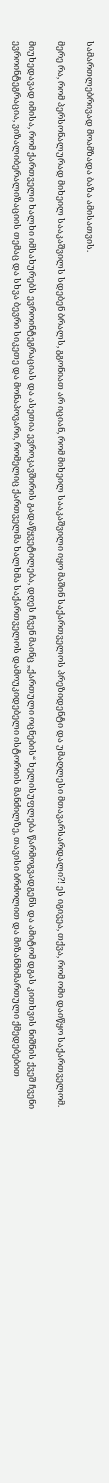სამართლებრივად მოამზადა ბაზა ამისათვის.

მერე რა, რომ პერსონალურად მიხეილ სააკაშვილს სდებენ ბრალს, გგონიათ არ იციან, რომ მიხეილ სააკაშვილი იყო მაშინ საქართველოს პრეზიდენტი და უმაღლესი მთავარსარდალი?! ეს იგივეა, თქვა, რომ ომი დაიწყო საქართველომ.

მიუხედავად იმისა, რომ ქართველი ხალხი იმსახურებს ევროინტეგრაციას და ასეთია ევროკავშირის გადაწყვეტილება, დღეს ჩვენ მაინც „ქართული ოცნების“ ხელისუფლება წარმოგვადგენს და ამიტომ დგას კითხვის ნიშნის ქვეშ ჩვენი ევროინტეგრაცია, ვიზალიბერალიზაციის თემაც და სხვა ბევრი სიკეთე და მონაპოვარი, რომელიც ქართველმა ხალხმა საქართველოს დამოუკიდებელი ისტორიის მანძილზე, თავისი ბრძოლით და მიზანმიმართული ქმედებებით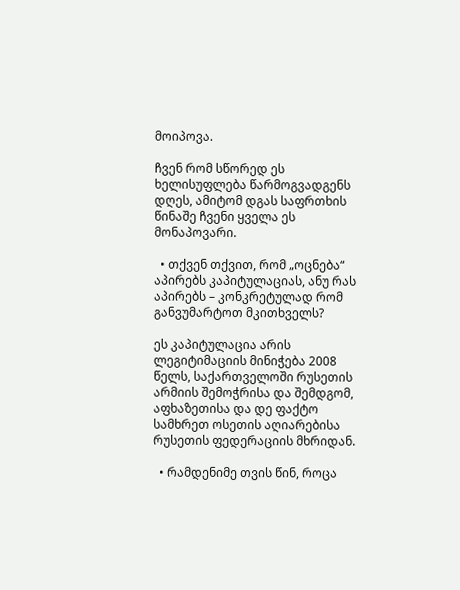მოიპოვა.

ჩვენ რომ სწორედ ეს ხელისუფლება წარმოგვადგენს დღეს, ამიტომ დგას საფრთხის წინაშე ჩვენი ყველა ეს მონაპოვარი.

  • თქვენ თქვით, რომ „ოცნება“ აპირებს კაპიტულაციას, ანუ რას აპირებს – კონკრეტულად რომ განვუმარტოთ მკითხველს?

ეს კაპიტულაცია არის ლეგიტიმაციის მინიჭება 2008 წელს, საქართველოში რუსეთის არმიის შემოჭრისა და შემდგომ, აფხაზეთისა და დე ფაქტო სამხრეთ ოსეთის აღიარებისა რუსეთის ფედერაციის მხრიდან.

  • რამდენიმე თვის წინ, როცა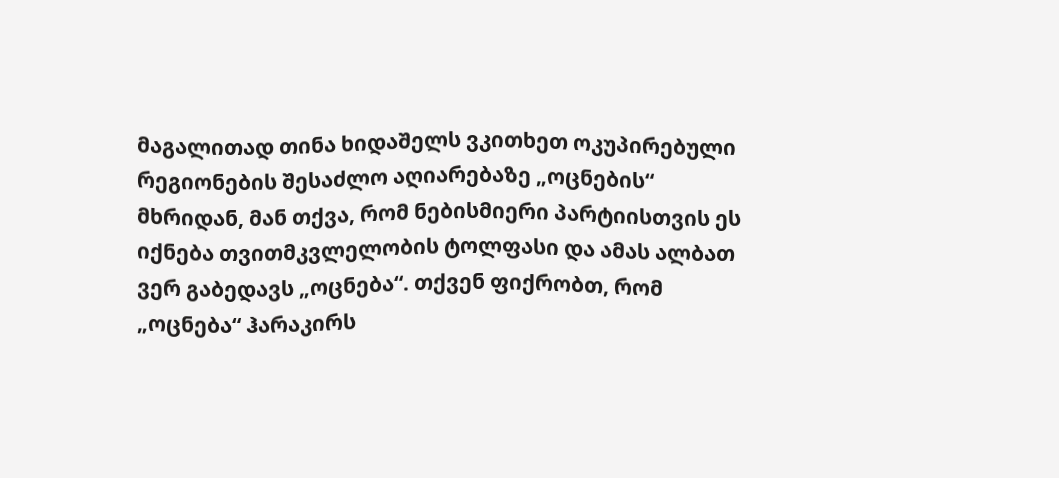მაგალითად თინა ხიდაშელს ვკითხეთ ოკუპირებული რეგიონების შესაძლო აღიარებაზე „ოცნების“ მხრიდან, მან თქვა, რომ ნებისმიერი პარტიისთვის ეს იქნება თვითმკვლელობის ტოლფასი და ამას ალბათ ვერ გაბედავს „ოცნება“. თქვენ ფიქრობთ, რომ „ოცნება“ ჰარაკირს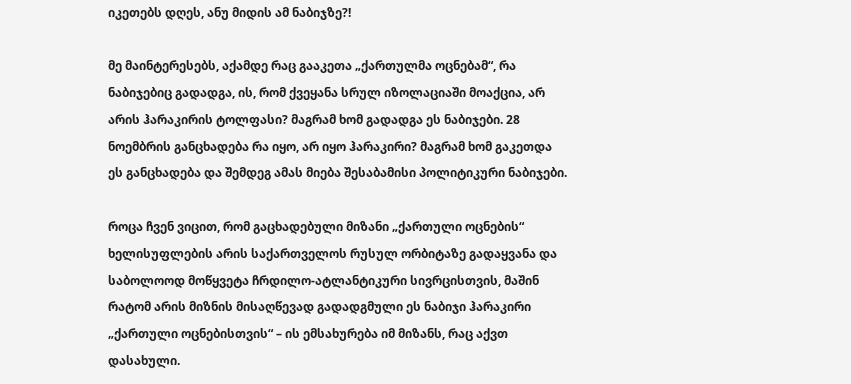იკეთებს დღეს, ანუ მიდის ამ ნაბიჯზე?!

მე მაინტერესებს, აქამდე რაც გააკეთა „ქართულმა ოცნებამ“, რა ნაბიჯებიც გადადგა, ის, რომ ქვეყანა სრულ იზოლაციაში მოაქცია, არ არის ჰარაკირის ტოლფასი? მაგრამ ხომ გადადგა ეს ნაბიჯები. 28 ნოემბრის განცხადება რა იყო, არ იყო ჰარაკირი? მაგრამ ხომ გაკეთდა ეს განცხადება და შემდეგ ამას მიება შესაბამისი პოლიტიკური ნაბიჯები.

როცა ჩვენ ვიცით, რომ გაცხადებული მიზანი „ქართული ოცნების“ ხელისუფლების არის საქართველოს რუსულ ორბიტაზე გადაყვანა და საბოლოოდ მოწყვეტა ჩრდილო-ატლანტიკური სივრცისთვის, მაშინ რატომ არის მიზნის მისაღწევად გადადგმული ეს ნაბიჯი ჰარაკირი „ქართული ოცნებისთვის“ – ის ემსახურება იმ მიზანს, რაც აქვთ დასახული.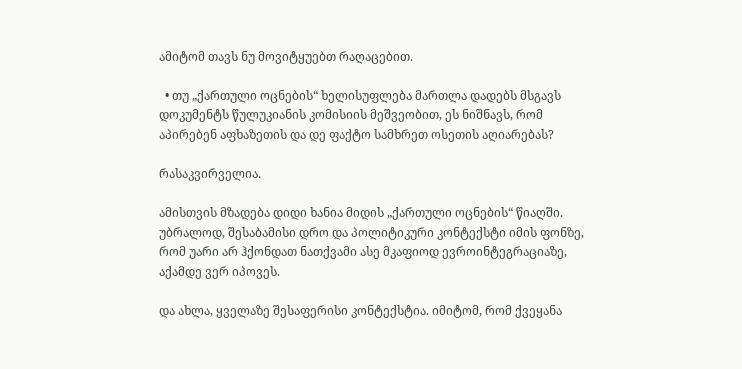ამიტომ თავს ნუ მოვიტყუებთ რაღაცებით.

  • თუ „ქართული ოცნების“ ხელისუფლება მართლა დადებს მსგავს დოკუმენტს წულუკიანის კომისიის მეშვეობით, ეს ნიშნავს, რომ აპირებენ აფხაზეთის და დე ფაქტო სამხრეთ ოსეთის აღიარებას?

რასაკვირველია.

ამისთვის მზადება დიდი ხანია მიდის „ქართული ოცნების“ წიაღში. უბრალოდ, შესაბამისი დრო და პოლიტიკური კონტექსტი იმის ფონზე, რომ უარი არ ჰქონდათ ნათქვამი ასე მკაფიოდ ევროინტეგრაციაზე, აქამდე ვერ იპოვეს.

და ახლა, ყველაზე შესაფერისი კონტექსტია. იმიტომ, რომ ქვეყანა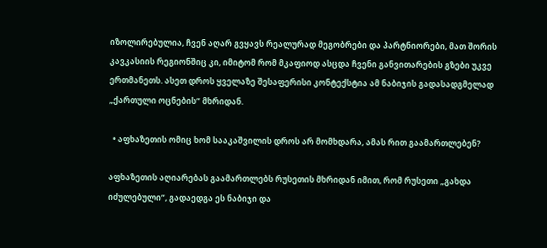იზოლირებულია, ჩვენ აღარ გვყავს რეალურად მეგობრები და პარტნიორები, მათ შორის კავკასიის რეგიონშიც კი, იმიტომ რომ მკაფიოდ ასცდა ჩვენი განვითარების გზები უკვე ერთმანეთს. ასეთ დროს ყველაზე შესაფერისი კონტექსტია ამ ნაბიჯის გადასადგმელად „ქართული ოცნების“ მხრიდან.

  • აფხაზეთის ომიც ხომ სააკაშვილის დროს არ მომხდარა, ამას რით გაამართლებენ?

აფხაზეთის აღიარებას გაამართლებს რუსეთის მხრიდან იმით, რომ რუსეთი „გახდა იძულებული“, გადაედგა ეს ნაბიჯი და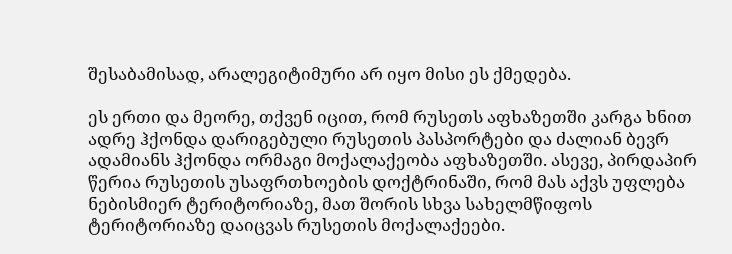შესაბამისად, არალეგიტიმური არ იყო მისი ეს ქმედება.

ეს ერთი და მეორე, თქვენ იცით, რომ რუსეთს აფხაზეთში კარგა ხნით ადრე ჰქონდა დარიგებული რუსეთის პასპორტები და ძალიან ბევრ ადამიანს ჰქონდა ორმაგი მოქალაქეობა აფხაზეთში. ასევე, პირდაპირ წერია რუსეთის უსაფრთხოების დოქტრინაში, რომ მას აქვს უფლება ნებისმიერ ტერიტორიაზე, მათ შორის სხვა სახელმწიფოს ტერიტორიაზე დაიცვას რუსეთის მოქალაქეები.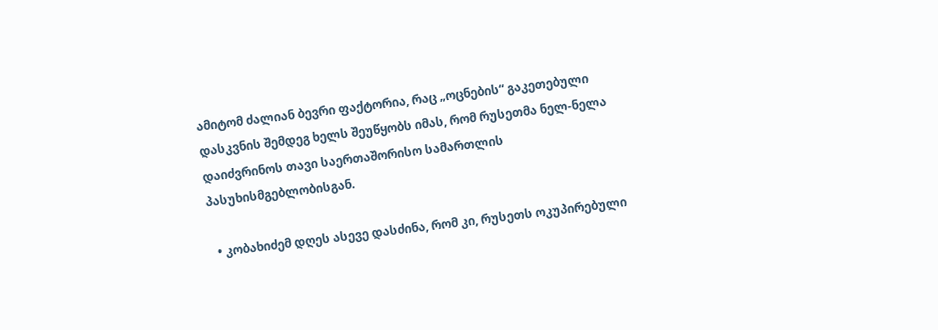ამიტომ ძალიან ბევრი ფაქტორია, რაც „ოცნების“ გაკეთებული დასკვნის შემდეგ ხელს შეუწყობს იმას, რომ რუსეთმა ნელ-ნელა დაიძვრინოს თავი საერთაშორისო სამართლის პასუხისმგებლობისგან.

  • კობახიძემ დღეს ასევე დასძინა, რომ კი, რუსეთს ოკუპირებული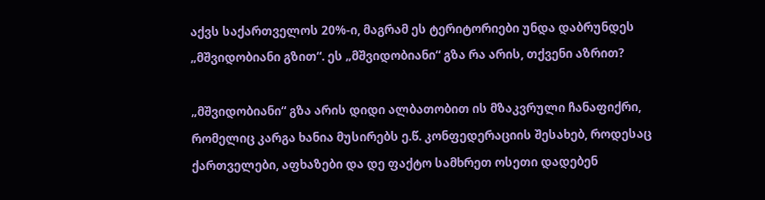აქვს საქართველოს 20%-ი, მაგრამ ეს ტერიტორიები უნდა დაბრუნდეს „მშვიდობიანი გზით“. ეს „მშვიდობიანი“ გზა რა არის, თქვენი აზრით?

„მშვიდობიანი“ გზა არის დიდი ალბათობით ის მზაკვრული ჩანაფიქრი, რომელიც კარგა ხანია მუსირებს ე.წ. კონფედერაციის შესახებ, როდესაც ქართველები, აფხაზები და დე ფაქტო სამხრეთ ოსეთი დადებენ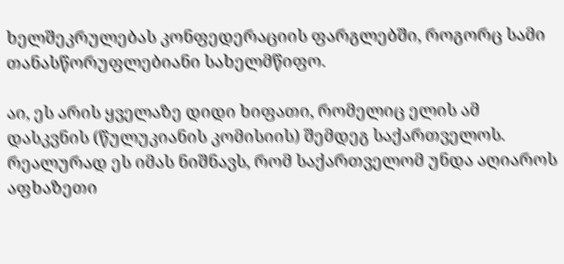ხელშეკრულებას კონფედერაციის ფარგლებში, როგორც სამი თანასწორუფლებიანი სახელმწიფო.

აი, ეს არის ყველაზე დიდი ხიფათი, რომელიც ელის ამ დასკვნის (წულუკიანის კომისიის) შემდეგ საქართველოს. რეალურად ეს იმას ნიშნავს, რომ საქართველომ უნდა აღიაროს აფხაზეთი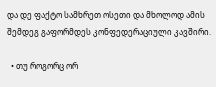და დე ფაქტო სამხრეთ ოსეთი და მხოლოდ ამის შემდეგ გაფორმდეს კონფედერაციული კავშირი.

  • თუ როგორც ორ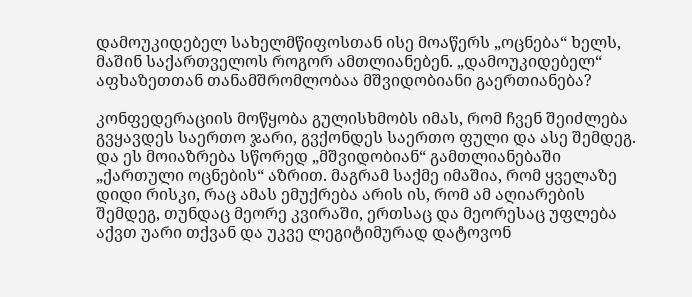დამოუკიდებელ სახელმწიფოსთან ისე მოაწერს „ოცნება“ ხელს, მაშინ საქართველოს როგორ ამთლიანებენ. „დამოუკიდებელ“ აფხაზეთთან თანამშრომლობაა მშვიდობიანი გაერთიანება?

კონფედერაციის მოწყობა გულისხმობს იმას, რომ ჩვენ შეიძლება გვყავდეს საერთო ჯარი, გვქონდეს საერთო ფული და ასე შემდეგ. და ეს მოიაზრება სწორედ „მშვიდობიან“ გამთლიანებაში „ქართული ოცნების“ აზრით. მაგრამ საქმე იმაშია, რომ ყველაზე დიდი რისკი, რაც ამას ემუქრება არის ის, რომ ამ აღიარების შემდეგ, თუნდაც მეორე კვირაში, ერთსაც და მეორესაც უფლება აქვთ უარი თქვან და უკვე ლეგიტიმურად დატოვონ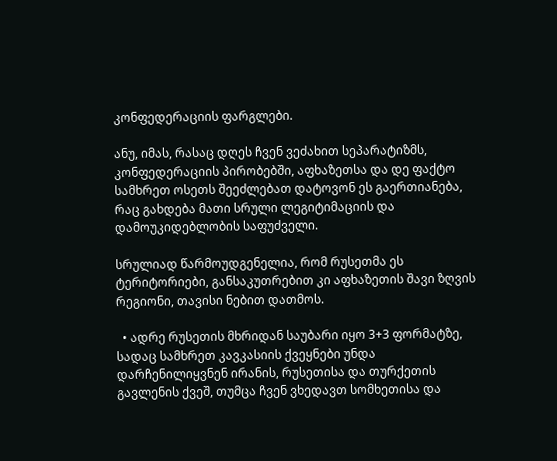კონფედერაციის ფარგლები.

ანუ, იმას, რასაც დღეს ჩვენ ვეძახით სეპარატიზმს, კონფედერაციის პირობებში, აფხაზეთსა და დე ფაქტო სამხრეთ ოსეთს შეეძლებათ დატოვონ ეს გაერთიანება, რაც გახდება მათი სრული ლეგიტიმაციის და დამოუკიდებლობის საფუძველი.

სრულიად წარმოუდგენელია, რომ რუსეთმა ეს ტერიტორიები, განსაკუთრებით კი აფხაზეთის შავი ზღვის რეგიონი, თავისი ნებით დათმოს.

  • ადრე რუსეთის მხრიდან საუბარი იყო 3+3 ფორმატზე, სადაც სამხრეთ კავკასიის ქვეყნები უნდა დარჩენილიყვნენ ირანის, რუსეთისა და თურქეთის გავლენის ქვეშ, თუმცა ჩვენ ვხედავთ სომხეთისა და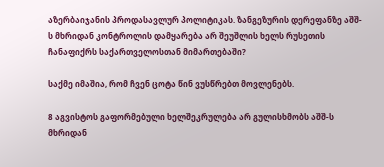აზერბაიჯანის პროდასავლურ პოლიტიკას. ზანგეზურის დერეფანზე აშშ-ს მხრიდან კონტროლის დამყარება არ შეუშლის ხელს რუსეთის ჩანაფიქრს საქართველოსთან მიმართებაში?

საქმე იმაშია, რომ ჩვენ ცოტა წინ ვუსწრებთ მოვლენებს.

8 აგვისტოს გაფორმებული ხელშეკრულება არ გულისხმობს აშშ-ს მხრიდან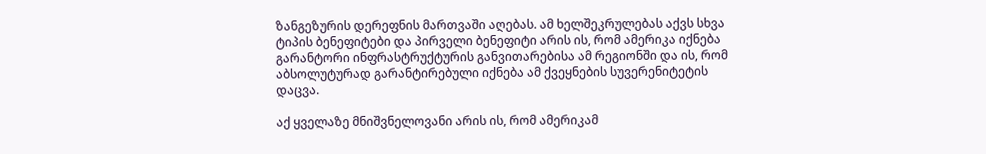ზანგეზურის დერეფნის მართვაში აღებას. ამ ხელშეკრულებას აქვს სხვა ტიპის ბენეფიტები და პირველი ბენეფიტი არის ის, რომ ამერიკა იქნება გარანტორი ინფრასტრუქტურის განვითარებისა ამ რეგიონში და ის, რომ აბსოლუტურად გარანტირებული იქნება ამ ქვეყნების სუვერენიტეტის დაცვა.

აქ ყველაზე მნიშვნელოვანი არის ის, რომ ამერიკამ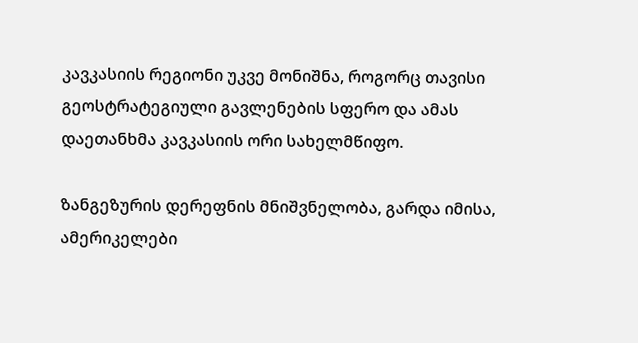კავკასიის რეგიონი უკვე მონიშნა, როგორც თავისი გეოსტრატეგიული გავლენების სფერო და ამას დაეთანხმა კავკასიის ორი სახელმწიფო.

ზანგეზურის დერეფნის მნიშვნელობა, გარდა იმისა, ამერიკელები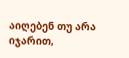აიღებენ თუ არა იჯარით,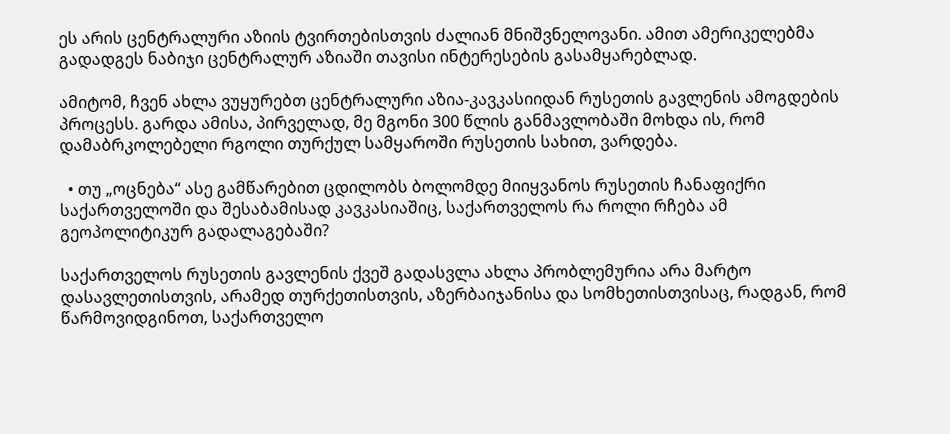ეს არის ცენტრალური აზიის ტვირთებისთვის ძალიან მნიშვნელოვანი. ამით ამერიკელებმა გადადგეს ნაბიჯი ცენტრალურ აზიაში თავისი ინტერესების გასამყარებლად.

ამიტომ, ჩვენ ახლა ვუყურებთ ცენტრალური აზია-კავკასიიდან რუსეთის გავლენის ამოგდების პროცესს. გარდა ამისა, პირველად, მე მგონი 300 წლის განმავლობაში მოხდა ის, რომ დამაბრკოლებელი რგოლი თურქულ სამყაროში რუსეთის სახით, ვარდება.

  • თუ „ოცნება“ ასე გამწარებით ცდილობს ბოლომდე მიიყვანოს რუსეთის ჩანაფიქრი საქართველოში და შესაბამისად კავკასიაშიც, საქართველოს რა როლი რჩება ამ გეოპოლიტიკურ გადალაგებაში?

საქართველოს რუსეთის გავლენის ქვეშ გადასვლა ახლა პრობლემურია არა მარტო დასავლეთისთვის, არამედ თურქეთისთვის, აზერბაიჯანისა და სომხეთისთვისაც, რადგან, რომ წარმოვიდგინოთ, საქართველო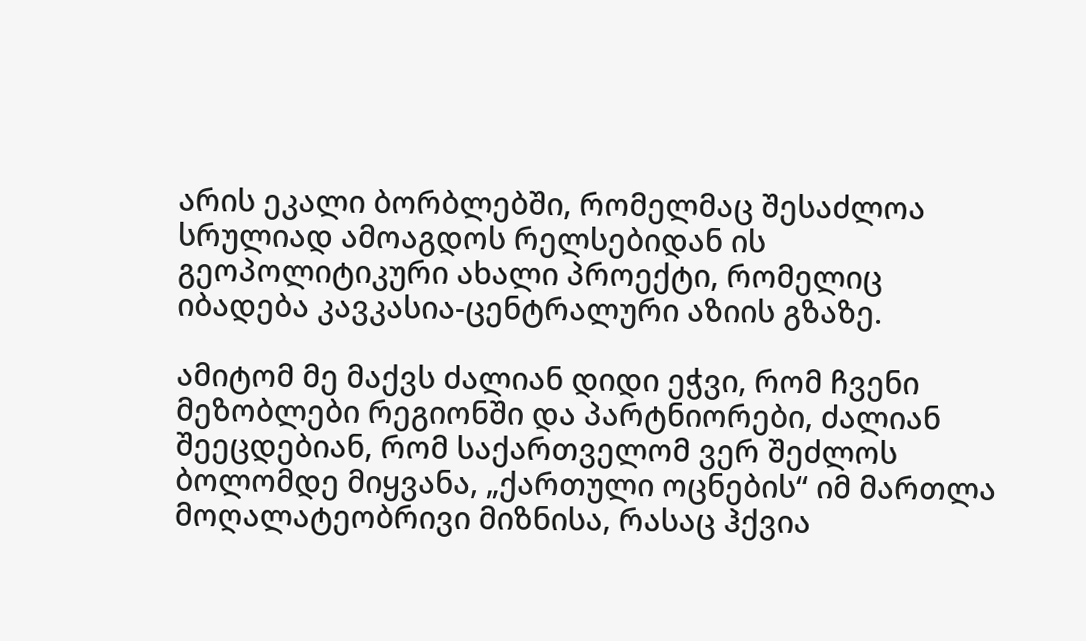არის ეკალი ბორბლებში, რომელმაც შესაძლოა სრულიად ამოაგდოს რელსებიდან ის გეოპოლიტიკური ახალი პროექტი, რომელიც იბადება კავკასია-ცენტრალური აზიის გზაზე.

ამიტომ მე მაქვს ძალიან დიდი ეჭვი, რომ ჩვენი მეზობლები რეგიონში და პარტნიორები, ძალიან შეეცდებიან, რომ საქართველომ ვერ შეძლოს ბოლომდე მიყვანა, „ქართული ოცნების“ იმ მართლა მოღალატეობრივი მიზნისა, რასაც ჰქვია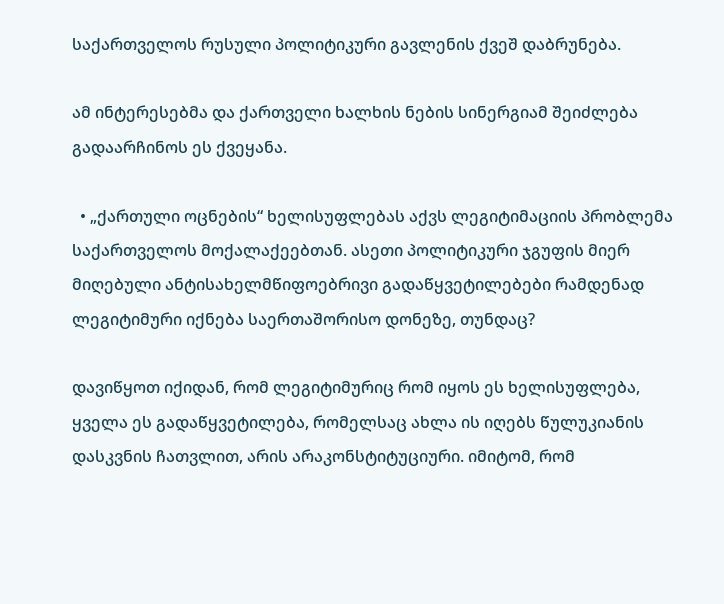საქართველოს რუსული პოლიტიკური გავლენის ქვეშ დაბრუნება.

ამ ინტერესებმა და ქართველი ხალხის ნების სინერგიამ შეიძლება გადაარჩინოს ეს ქვეყანა.

  • „ქართული ოცნების“ ხელისუფლებას აქვს ლეგიტიმაციის პრობლემა საქართველოს მოქალაქეებთან. ასეთი პოლიტიკური ჯგუფის მიერ მიღებული ანტისახელმწიფოებრივი გადაწყვეტილებები რამდენად ლეგიტიმური იქნება საერთაშორისო დონეზე, თუნდაც?

დავიწყოთ იქიდან, რომ ლეგიტიმურიც რომ იყოს ეს ხელისუფლება, ყველა ეს გადაწყვეტილება, რომელსაც ახლა ის იღებს წულუკიანის დასკვნის ჩათვლით, არის არაკონსტიტუციური. იმიტომ, რომ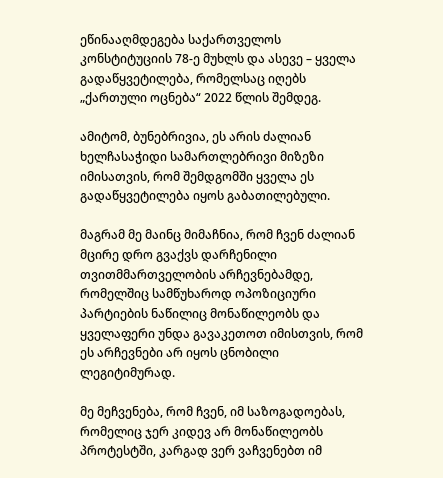ეწინააღმდეგება საქართველოს კონსტიტუციის 78-ე მუხლს და ასევე – ყველა გადაწყვეტილება, რომელსაც იღებს „ქართული ოცნება“ 2022 წლის შემდეგ.

ამიტომ, ბუნებრივია, ეს არის ძალიან ხელჩასაჭიდი სამართლებრივი მიზეზი იმისათვის, რომ შემდგომში ყველა ეს გადაწყვეტილება იყოს გაბათილებული.

მაგრამ მე მაინც მიმაჩნია, რომ ჩვენ ძალიან მცირე დრო გვაქვს დარჩენილი თვითმმართველობის არჩევნებამდე, რომელშიც სამწუხაროდ ოპოზიციური პარტიების ნაწილიც მონაწილეობს და ყველაფერი უნდა გავაკეთოთ იმისთვის, რომ ეს არჩევნები არ იყოს ცნობილი ლეგიტიმურად.

მე მეჩვენება, რომ ჩვენ, იმ საზოგადოებას, რომელიც ჯერ კიდევ არ მონაწილეობს პროტესტში, კარგად ვერ ვაჩვენებთ იმ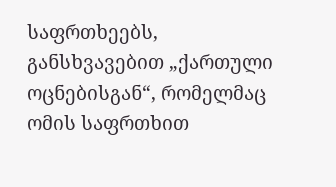საფრთხეებს, განსხვავებით „ქართული ოცნებისგან“, რომელმაც ომის საფრთხით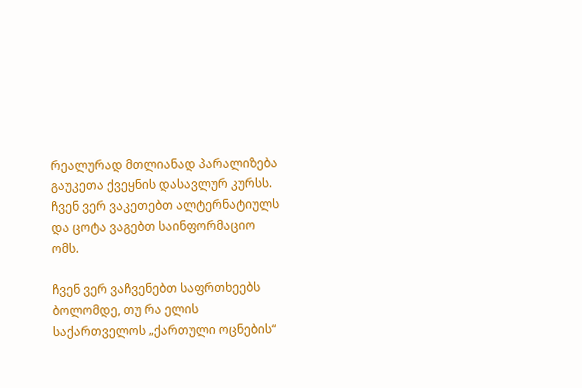რეალურად მთლიანად პარალიზება გაუკეთა ქვეყნის დასავლურ კურსს. ჩვენ ვერ ვაკეთებთ ალტერნატიულს და ცოტა ვაგებთ საინფორმაციო ომს.

ჩვენ ვერ ვაჩვენებთ საფრთხეებს ბოლომდე, თუ რა ელის საქართველოს „ქართული ოცნების“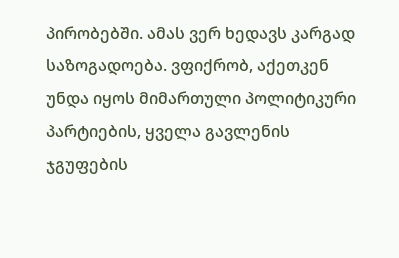პირობებში. ამას ვერ ხედავს კარგად საზოგადოება. ვფიქრობ, აქეთკენ უნდა იყოს მიმართული პოლიტიკური პარტიების, ყველა გავლენის ჯგუფების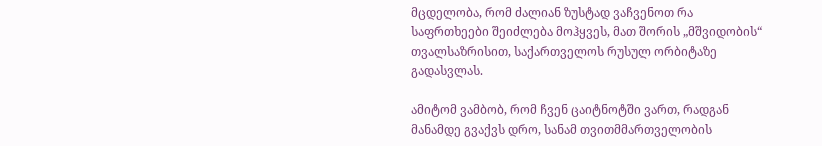მცდელობა, რომ ძალიან ზუსტად ვაჩვენოთ რა საფრთხეები შეიძლება მოჰყვეს, მათ შორის „მშვიდობის“ თვალსაზრისით, საქართველოს რუსულ ორბიტაზე გადასვლას.

ამიტომ ვამბობ, რომ ჩვენ ცაიტნოტში ვართ, რადგან მანამდე გვაქვს დრო, სანამ თვითმმართველობის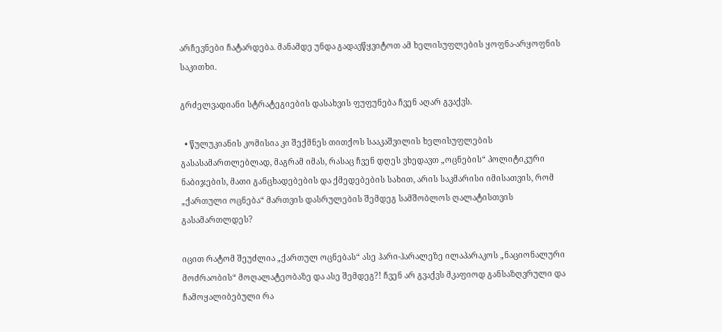არჩევნები ჩატარდება. მანამდე უნდა გადავწყვიტოთ ამ ხელისუფლების ყოფნა-არყოფნის საკითხი.

გრძელვადიანი სტრატეგიების დასახვის ფუფუნება ჩვენ აღარ გვაქვს.

  • წულუკიანის კომისია კი შექმნეს თითქოს სააკაშვილის ხელისუფლების გასასამართლებლად, მაგრამ იმას, რასაც ჩვენ დღეს ვხედავთ „ოცნების“ პოლიტიკური ნაბიჯების, მათი განცხადებების და ქმედებების სახით, არის საკმარისი იმისათვის, რომ „ქართული ოცნება“ მართვის დასრულების შემდეგ სამშობლოს ღალატისთვის გასამართლდეს?

იცით რატომ შეუძლია „ქართულ ოცნებას“ ასე ჰარი-ჰარალეზე ილაპარაკოს „ნაციონალური მოძრაობის“ მოღალატეობაზე და ასე შემდეგ?! ჩვენ არ გვაქვს მკაფიოდ განსაზღვრული და ჩამოყალიბებული რა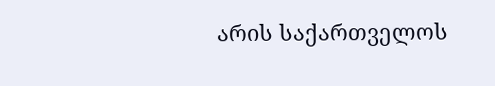არის საქართველოს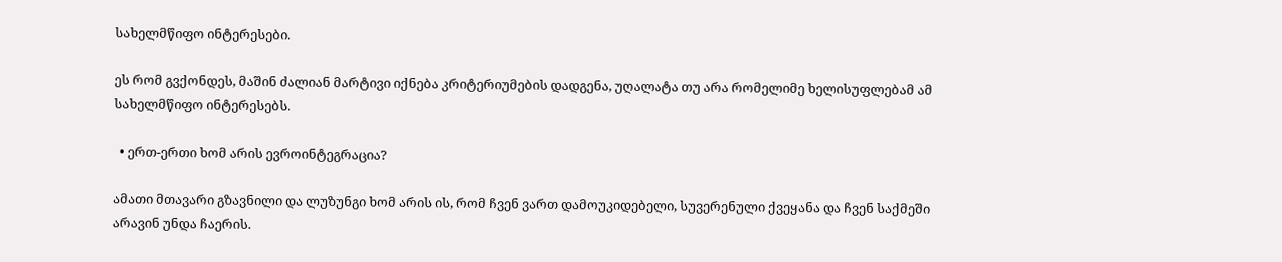სახელმწიფო ინტერესები.

ეს რომ გვქონდეს, მაშინ ძალიან მარტივი იქნება კრიტერიუმების დადგენა, უღალატა თუ არა რომელიმე ხელისუფლებამ ამ სახელმწიფო ინტერესებს.

  • ერთ-ერთი ხომ არის ევროინტეგრაცია?

ამათი მთავარი გზავნილი და ლუზუნგი ხომ არის ის, რომ ჩვენ ვართ დამოუკიდებელი, სუვერენული ქვეყანა და ჩვენ საქმეში არავინ უნდა ჩაერის.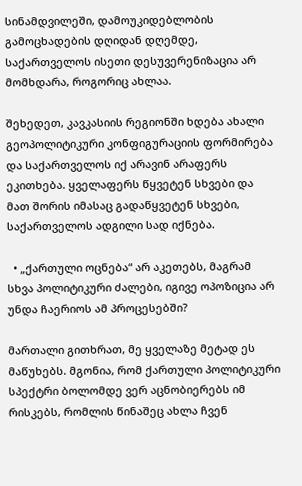სინამდვილეში, დამოუკიდებლობის გამოცხადების დღიდან დღემდე, საქართველოს ისეთი დესუვერენიზაცია არ მომხდარა, როგორიც ახლაა.

შეხედეთ, კავკასიის რეგიონში ხდება ახალი გეოპოლიტიკური კონფიგურაციის ფორმირება და საქართველოს იქ არავინ არაფერს ეკითხება. ყველაფერს წყვეტენ სხვები და მათ შორის იმასაც გადაწყვეტენ სხვები, საქართველოს ადგილი სად იქნება.

  • „ქართული ოცნება“ არ აკეთებს, მაგრამ სხვა პოლიტიკური ძალები, იგივე ოპოზიცია არ უნდა ჩაერიოს ამ პროცესებში?

მართალი გითხრათ, მე ყველაზე მეტად ეს მაწუხებს. მგონია, რომ ქართული პოლიტიკური სპექტრი ბოლომდე ვერ აცნობიერებს იმ რისკებს, რომლის წინაშეც ახლა ჩვენ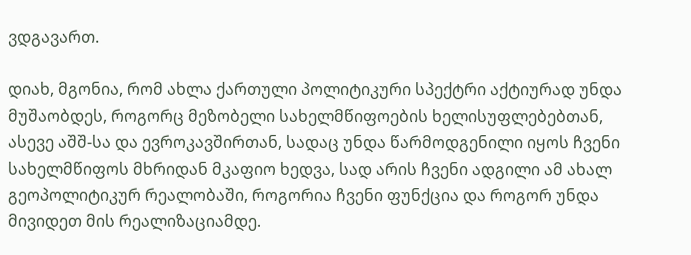ვდგავართ.

დიახ, მგონია, რომ ახლა ქართული პოლიტიკური სპექტრი აქტიურად უნდა მუშაობდეს, როგორც მეზობელი სახელმწიფოების ხელისუფლებებთან, ასევე აშშ-სა და ევროკავშირთან, სადაც უნდა წარმოდგენილი იყოს ჩვენი სახელმწიფოს მხრიდან მკაფიო ხედვა, სად არის ჩვენი ადგილი ამ ახალ გეოპოლიტიკურ რეალობაში, როგორია ჩვენი ფუნქცია და როგორ უნდა მივიდეთ მის რეალიზაციამდე.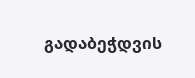გადაბეჭდვის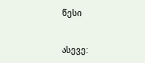წესი


ასევე: